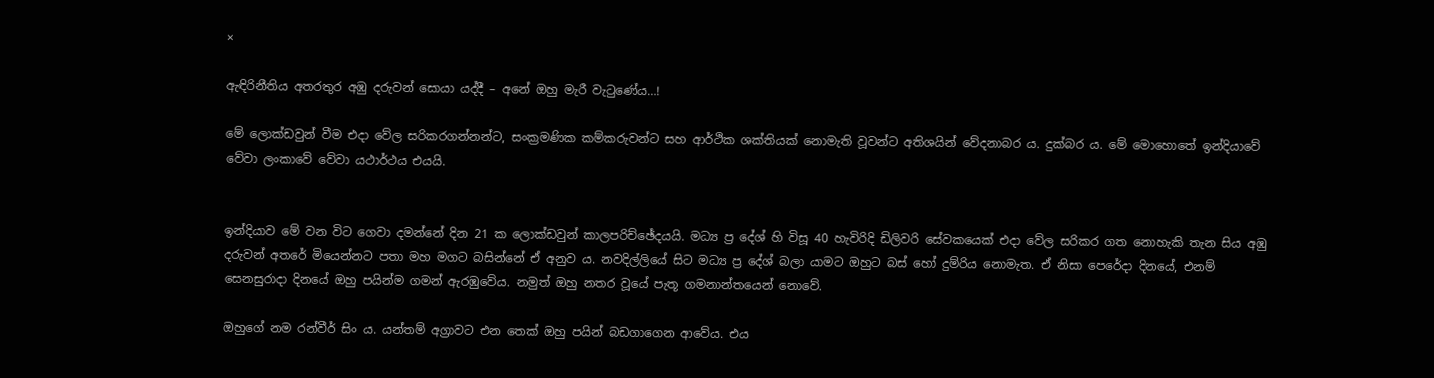×

ඇඳිරිනීතිය අතරතුර අඹු දරුවන් සොයා යද්දී – අනේ ඔහු මැරී වැටුණේය…!

මේ ලොක්ඩවුන් වීම එදා වේල සරිකරගන්නන්ට, සංක්‍රමණික කම්කරුවන්ට සහ ආර්ථික ශක්තියක් නොමැති වූවන්ට අතිශයින් වේදනාබර ය. දුක්බර ය. මේ මොහොතේ ඉන්දියාවේ වේවා ලංකාවේ වේවා යථාර්ථය එයයි.


ඉන්දියාව මේ වන විට ගෙවා දමන්නේ දින 21 ක ලොක්ඩවුන් කාලපරිච්ඡේදයයි. මධ්‍ය ප්‍ර දේශ් හි විසූ 40 හැවිරිදි ඩිලිවරි සේවකයෙක් එදා වේල සරිකර ගත නොහැකි තැන සිය අඹු දරුවන් අතරේ මියෙන්නට පතා මහ මගට බසින්නේ ඒ අනුව ය. නවදිල්ලියේ සිට මධ්‍ය ප්‍ර දේශ් බලා යාමට ඔහුට බස් හෝ දුම්රිය නොමැත. ඒ නිසා පෙරේදා දිනයේ, එනම් සෙනසුරාදා දිනයේ ඔහු පයින්ම ගමන් ඇරඹුවේය. නමුත් ඔහු නතර වූයේ පැතූ ගමනාන්තයෙන් නොවේ.

ඔහුගේ නම රන්වීර් සිං ය. යන්තම් අග්‍රාවට එන තෙක් ඔහු පයින් බඩගාගෙන ආවේය. එය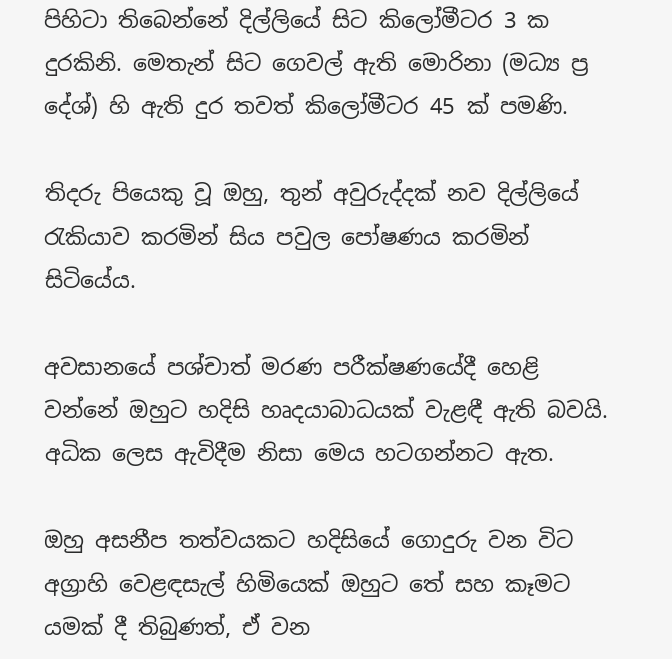පිහිටා තිබෙන්නේ දිල්ලියේ සිට කිලෝමීටර 3 ක දුරකිනි. මෙතැන් සිට ගෙවල් ඇති මොරිනා (මධ්‍ය ප්‍ර දේශ්) හි ඇති දුර තවත් කිලෝමීටර 45 ක් පමණි.

තිදරු පියෙකු වූ ඔහු, තුන් අවුරුද්දක් නව දිල්ලියේ රැකියාව කරමින් සිය පවුල පෝෂණය කරමින් සිටියේය.

අවසානයේ පශ්චාත් මරණ පරීක්ෂණයේදී හෙළි වන්නේ ඔහුට හදිසි හෘදයාබාධයක් වැළඳී ඇති බවයි. අධික ලෙස ඇවිදීම නිසා මෙය හටගන්නට ඇත.

ඔහු අසනීප තත්වයකට හදිසියේ ගොදුරු වන විට අග්‍රාහි වෙළඳසැල් හිමියෙක් ඔහුට තේ සහ කෑමට යමක් දී තිබුණත්, ඒ වන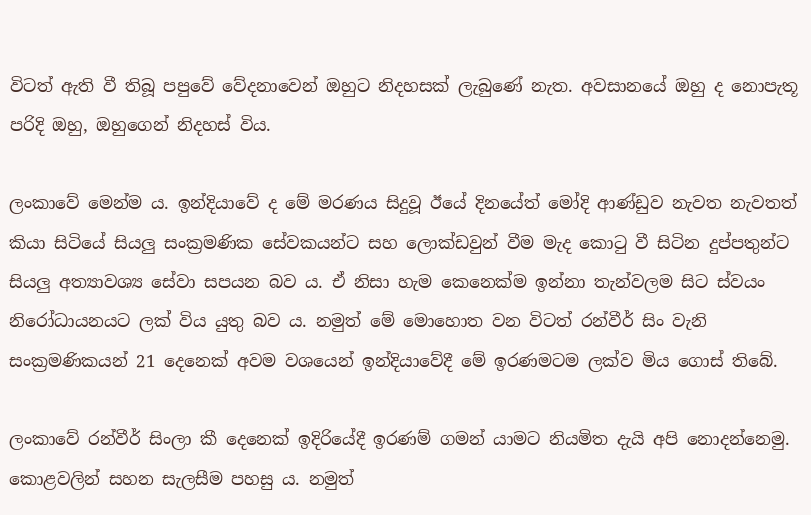විටත් ඇති වී තිබූ පපුවේ වේදනාවෙන් ඔහුට නිදහසක් ලැබුණේ නැත. අවසානයේ ඔහු ද නොපැතූ පරිදි ඔහු, ඔහුගෙන් නිදහස් විය.

ලංකාවේ මෙන්ම ය. ඉන්දියාවේ ද මේ මරණය සිදුවූ ඊයේ දිනයේත් මෝදි ආණ්ඩුව නැවත නැවතත් කියා සිටියේ සියලු සංක්‍රමණික සේවකයන්ට සහ ලොක්ඩවුන් වීම මැද කොටු වී සිටින දුප්පතුන්ට සියලු අත්‍යාවශ්‍ය සේවා සපයන බව ය. ඒ නිසා හැම කෙනෙක්ම ඉන්නා තැන්වලම සිට ස්වයං නිරෝධායනයට ලක් විය යුතු බව ය. නමුත් මේ මොහොත වන විටත් රන්වීර් සිං වැනි සංක්‍රමණිකයන් 21 දෙනෙක් අවම වශයෙන් ඉන්දියාවේදී මේ ඉරණමටම ලක්ව මිය ගොස් තිබේ.

ලංකාවේ රන්වීර් සිංලා කී දෙනෙක් ඉදිරියේදී ඉරණම් ගමන් යාමට නියමිත දැයි අපි නොදන්නෙමු. කොළවලින් සහන සැලසීම පහසු ය. නමුත්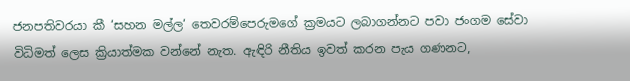ජනපතිවරයා කී ‘සහන මල්ල‘ තෙවරම්පෙරුමගේ ක්‍රමයට ලබාගන්නට පවා ජංගම සේවා විධිමත් ලෙස ක්‍රියාත්මක වන්නේ නැත. ඇඳිරි නීතිය ඉවත් කරන පැය ගණනට,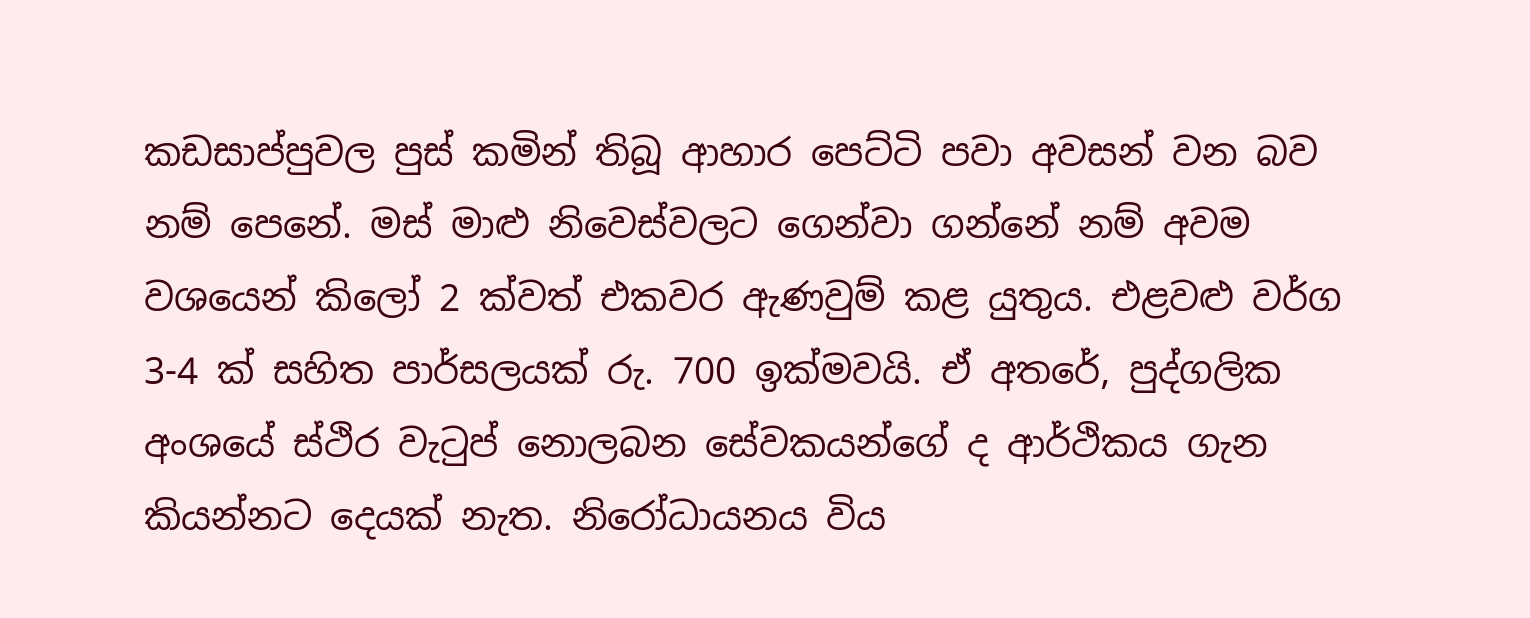කඩසාප්පුවල පුස් කමින් තිබූ ආහාර පෙට්ටි පවා අවසන් වන බව නම් පෙනේ. මස් මාළු නිවෙස්වලට ගෙන්වා ගන්නේ නම් අවම වශයෙන් කිලෝ 2 ක්වත් එකවර ඇණවුම් කළ යුතුය. එළවළු වර්ග 3-4 ක් සහිත පාර්සලයක් රු. 700 ඉක්මවයි. ඒ අතරේ, පුද්ගලික අංශයේ ස්ථිර වැටුප් නොලබන සේවකයන්ගේ ද ආර්ථිකය ගැන කියන්නට දෙයක් නැත. නිරෝධායනය විය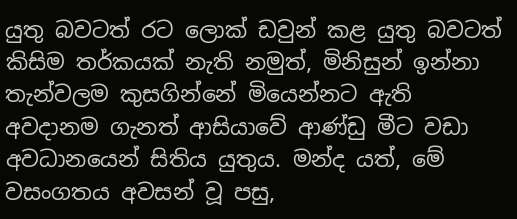යුතු බවටත් රට ලොක් ඩවුන් කළ යුතු බවටත් කිසිම තර්කයක් නැති නමුත්, මිනිසුන් ඉන්නා තැන්වලම කුසගින්නේ මියෙන්නට ඇති අවදානම ගැනත් ආසියාවේ ආණ්ඩු මීට වඩා අවධානයෙන් සිතිය යුතුය. මන්ද යත්, මේ වසංගතය අවසන් වූ පසු,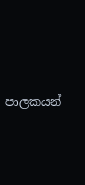පාලකයන්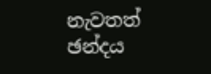නැවතත් ඡන්දය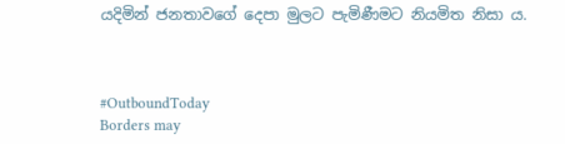යදිමින් ජනතාවගේ දෙපා මුලට පැමිණීමට නියමිත නිසා ය.



#OutboundToday
Borders may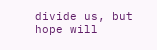divide us, but hope will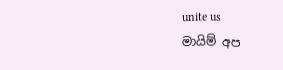unite us
මායිම් අප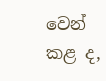වෙන් කළ ද,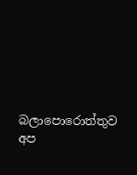බලාපොරොත්තුව අප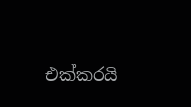එක්කරයි